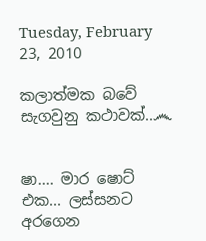Tuesday, February 23, 2010

කලාත්මක බවේ සැගවුනු කථාවක්..෴


ෂා.... මාර ෂොට් එක... ලස්සනට අරගෙන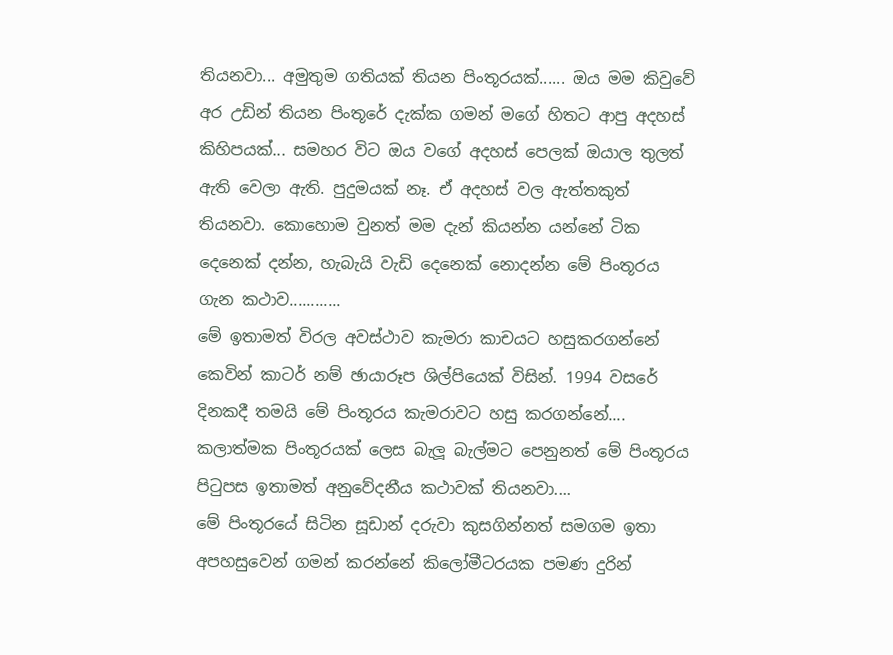තියනවා... අමුතුම ගතියක් තියන පිංතූරයක්...... ඔය මම කිවුවේ අර උඩින් තියන පිංතූරේ දැක්ක ගමන් ම‍ගේ හිතට ආපු අදහස් කිහිපයක්... සමහර විට ඔය වගේ අදහස් පෙලක් ඔයාල තුලත් ඇති වෙලා ඇති. පුදුමයක් නෑ. ඒ අදහස් වල ඇත්තකුත් තියනවා. කොහොම වුනත් මම දැන් කියන්න යන්නේ ටික දෙනෙක් දන්න, හැබැයි වැඩි දෙනෙක් නොදන්න මේ පිංතූ‍රය ගැන කථාව............
මේ ඉතාමත් විරල අවස්ථාව කැමරා කාචයට හසුකරගන්නේ කෙවින් කාටර් නම් ඡායාරූප ශිල්පියෙක් විසින්. 1994 වසරේ දිනකදී තමයි මේ පිංතූරය කැමරාවට හසු කරගන්නේ.... කලාත්මක පිංතූරයක් ලෙස බැලූ බැල්මට පෙනුනත් මේ පිංතූරය පිටුපස ‍ඉතාමත් අනුවේදනීය කථාවක් තියනවා....
මේ පිංතූරයේ සිටින සූඩාන් දරුවා කුසගින්නත් සමගම ඉතා අපහසුවෙන් ගමන් කරන්නේ කිලෝමීටරයක පමණ දුරින්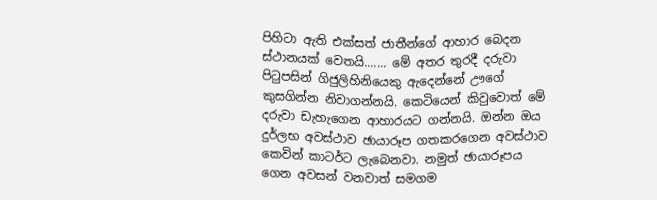පිහිටා ඇති එක්සත් ජාතීන්ගේ ආහාර බෙදන ස්ථානයක් වෙතයි....... මේ අතර තුරදී දරුවා පිටුපසින් ගිජුලිහිනියෙකු ඇදෙන්නේ ඌගේ කුසගින්න නිවාගන්නයි. කෙටියෙන් කිවුවොත් මේ දරුවා ඩැහැගෙන ආහාරයට ගන්නයි. ඔන්න ඔය දුර්ලභ අවස්ථාව ඡායාරූප ගතකරගෙන අවස්ථාව කෙවින් කාටර්ට ලැබෙනවා. නමුත් ඡායාරූපය ගෙන අවසන් වනවාත් සමගම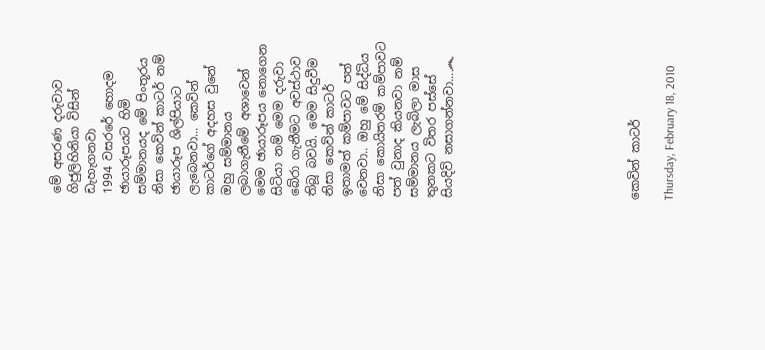මේ අසරණ දරුවාව ගිජුලිහිනියා විසින් ඩැහැගනවා
1994 වසර‍රේ හොදම ඡායාරූපයට හිමි සම්මානයද මේ පිංතූරය නිසා කෙවින් කාටර් නම් ඡායාරූප ශිල්පියාට ලැ‍බෙනවා... කෙවින් කාටර්ගේ අදහස වුනේ ඔහු සම්මානය ලබාගැනීමේ අශාවෙන් මෙම ඡායාරූපය නොගෙන සිටියා නම් මෙම දරුවා බේරා ගැනීමට අවස්ථාව තිබූ බවයි. මෙම සිදුවීම නිසා කෙවින් කාටර් ඉතාමත් කම්පාවට පත් වෙනවා.. ඔහු මේ සිද්ධිය නිසා කොයිතරම් කම්පාවට පත් වුනාද කියනවා නම් සම්මානය ලැබිලා මාස තුනකට විතර පස්සේ සියදිවි නසාගන්නවා...෴










කෙවින් කාටර්

Thursday, February 18, 2010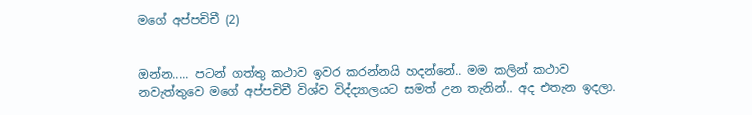මගේ අප්පචිචී (2)


ඔන්න..... පටන් ගත්තු කථාව ඉවර කරන්නයි හදන්නේ.. මම කලින් කථාව නවැත්තුවෙ මගේ අප්පචිචී විශ්ව විද්ද්‍යාලයට සමත් උන තැනින්.. අද එතැන ඉදලා.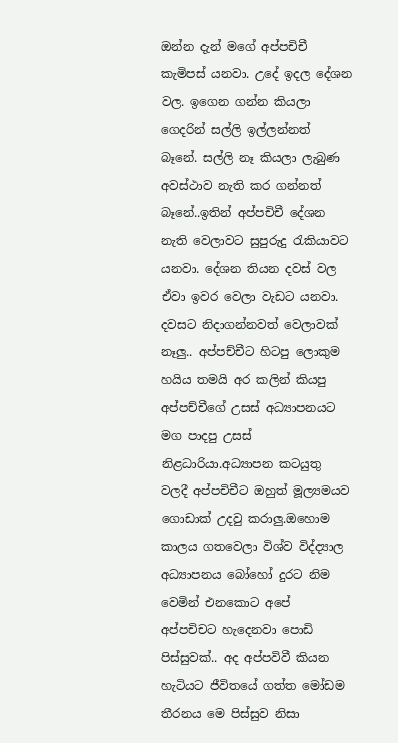ඔන්න දැන් මගේ අප්පචිචී කැමිපස් යනවා. උදේ ඉදල දේශන වල. ඉගෙන ගන්න කියලා ගෙදරින් සල්ලි ඉල්ලන්නත් බෑනේ. සල්ලි නෑ කියලා ලැබුණ අවස්ථාව නැති කර ගන්නත් බෑනේ..ඉතින් අප්පචිචී දේශන නැති වෙලාවට සුපුරුදු රැකියාවට යනවා. දේශන තියන දවස් වල ඒවා ඉවර වෙලා වැඩට යනවා. දවසට නිදාගන්නවත් වෙලාවක් නෑලු.. අප්පච්චීට හිටපු ලොකුම හයිය තමයි අර කලින් කියපු අප්පච්චීගේ උසස් අධ්‍යාපනයට මග පාදපු උසස් නිළධාරියා.අධ්‍යාපන කටයුතු වලදී අප්පචිචීට ඔහුත් මූල්‍යමයව ගොඩාක් උදවු කරාලු.ඔහොම කාලය ගතවෙලා විශ්ව විද්ද්‍යාල අධ්‍යාපනය බෝහෝ දුරට නිම වෙමින් එනකොට අපේ අප්පචිචට හැදෙනවා පොඩි පිස්සුවක්.. අද අප්පවිවී කියන හැටියට ජීවිතයේ ගත්ත මෝඩම තීරනය මෙ පිස්සුව නිසා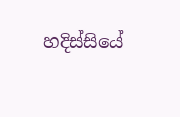හදිස්සියේ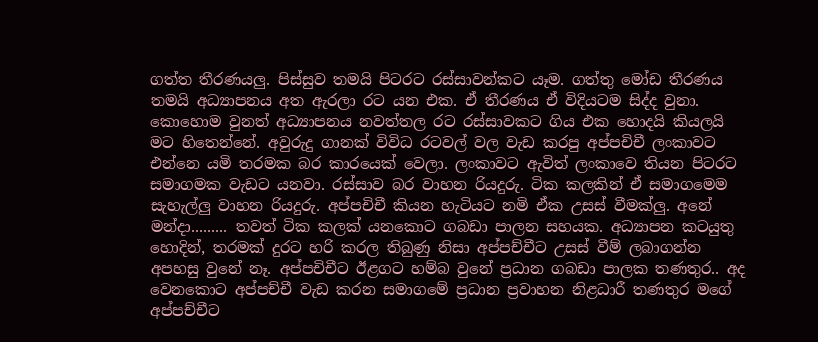ගත්ත තීරණයලු. පිස්සුව තමයි පිටරට රස්සාවන්‍කට යෑම. ගත්තු මෝඩ තීරණය තමයි අධ්‍යාපනය අත ඇරලා රට යන එක. ඒ තීරණය ඒ විදියටම සිද්ද වුනා.
කොහොම වුනත් අධ්‍යාපනය නවත්තල රට රස්සාවකට ගිය එක හොදයි කියලයි මට හිතෙන්නේ. අවුරුදු ගානක් විවිධ රටවල් වල වැඩ කරපු අප්පචිචී ලංකාවට එන්නෙ යමි තරමක බර කාරයෙක් වෙලා. ලංකාවට ඇවිත් ලංකාවෙ තියන පිටරට සමාගමක වැඩට යනවා. රස්සාව බර වාහන රියදුරු. ටික කලකින් ඒ සමාගමෙම සැහැල්ලු වාහන රියදුරු. අප්පචිචී කියන හැටියට නමි ඒක උසස් වීමක්ලු. අනේ මන්දා......... තවත් ටික කලක් යනකොට ගබඩා පාලන සහයක. අධ්‍යාපන කටයුතු හොදින්, තරමක් දුරට හරි කරල තිබුණු නිසා අප්පච්චීට උසස් වීම් ලබාගන්න අපහසු වුනේ නෑ. අප්පචිචීට ඊළගට හම්බ වුනේ ප්‍රධාන ගබඩා පාලක තණතුර.. අද වෙනකොට අප්පච්චී වැඩ කරන සමාගමේ ප්‍රධාන ප්‍රවාහන නිළධාරී තණතුර මගේ අප්පච්චීට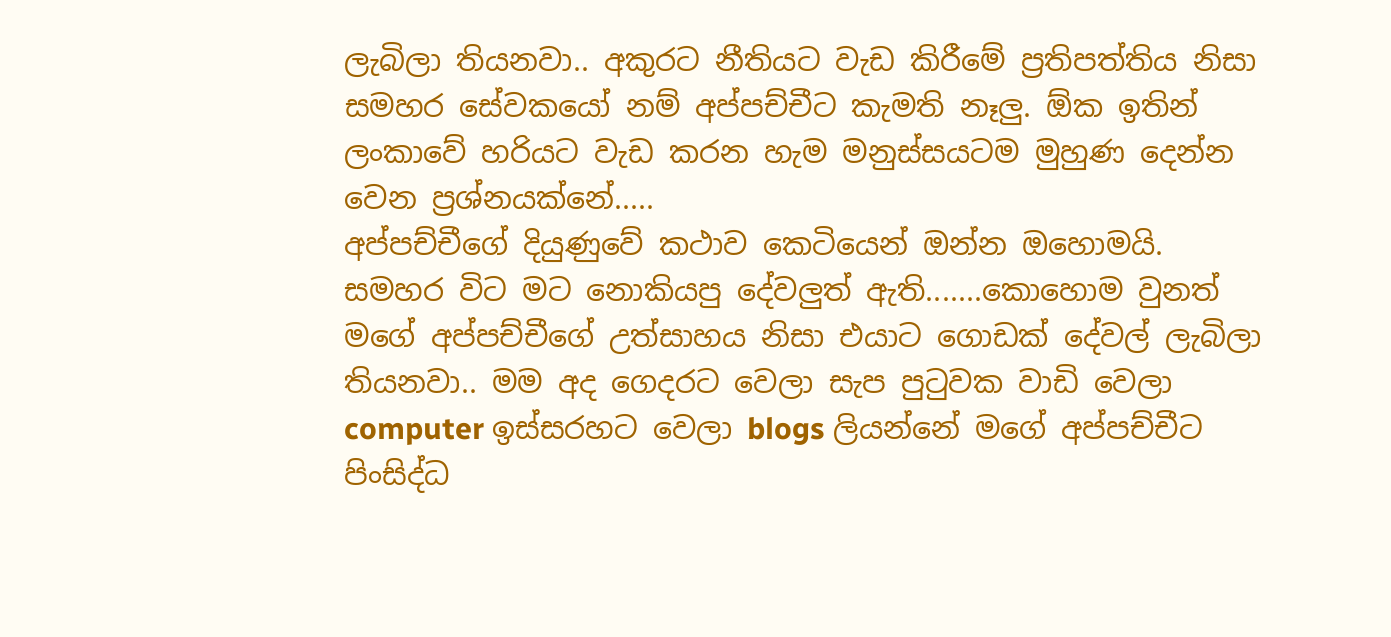ලැබිලා තියනවා.. අකුරට නීතියට වැඩ කිරීමේ ප්‍රතිපත්තිය නිසා සමහර සේවකයෝ නම් අප්පච්චීට කැමති නෑලු. ඕක ‍ඉතින් ලංකාවේ හරියට වැඩ කරන හැම මනුස්සයටම මුහුණ දෙන්න වෙන ප්‍රශ්නයක්නේ.....
අප්පච්චීගේ දියුණුවේ කථාව කෙටියෙන් ඔන්න ඔහොමයි. සමහර විට මට නොකියපු දේවලුත් ඇති.......කොහොම වුනත් මගේ අප්පච්චීගේ උත්සාහය නිසා එයාට ගොඩක් දේවල් ලැබිලා තියනවා.. මම අද ගෙදරට වෙලා සැප පුටුවක වාඩි වෙලා computer ඉස්සරහට වෙලා blogs ලියන්නේ මගේ අප්පච්චීට පිංසිද්ධ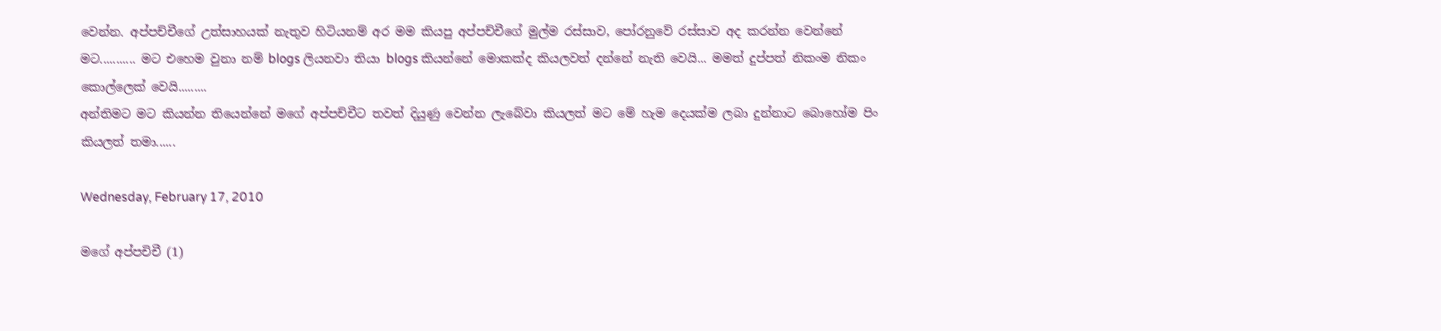වෙන්න. අප්පච්චීගේ උත්සාහයක් නැතුව හිටියනම් අර මම කියපු අප්පච්චීගේ මුල්ම රස්සාව, පෝරනුවේ රස්සාව අද කරන්න වෙන්නේ මට........... මට එහෙම වුනා නම් blogs ලියනවා තියා blogs කියන්නේ මොකක්ද කියලවත් දන්නේ නැති වෙයි... මමත් දුප්පත් නිකංම නිකං කොල්ලෙක් වෙයි.........
අන්තිමට මට කියන්න තියෙන්නේ මගේ අප්පච්චීට තවත් දියුණු වෙන්න ලැ‍බේවා කියලත් මට මේ හැම දෙයක්ම ලබා දුන්නාට බොහෝම පිං කියලත් තමා......

Wednesday, February 17, 2010

මගේ අප්පචිචී (1)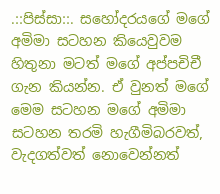.::පිස්සා::. සහෝදරයගේ මගේ අමිමා සටහන කියෙවුවම හිතුනා මටත් මගේ අප්පචිචී ගැන කියන්න. ඒ වුනත් මගේ මෙම සටහන මගේ අමිමා සටහන තරමි හැගීමිබරවත්, වැදගත්වත් නොවෙන්නත්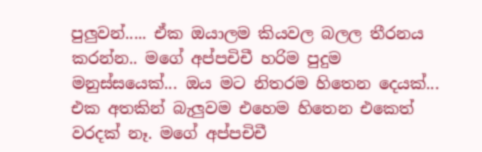පුලුවන්..... ඒක ඔයාලම කියවල බලල තීරනය කරන්න.. මගේ අප්පචිචී හරිම පුදුම මනුස්සයෙක්... ඔය මට නිතරම හිතෙන දෙයක්... එක අතකින් බැලුවම එහෙම හිතෙන එකෙත් වරදක් නෑ. මගේ අප්පචිචී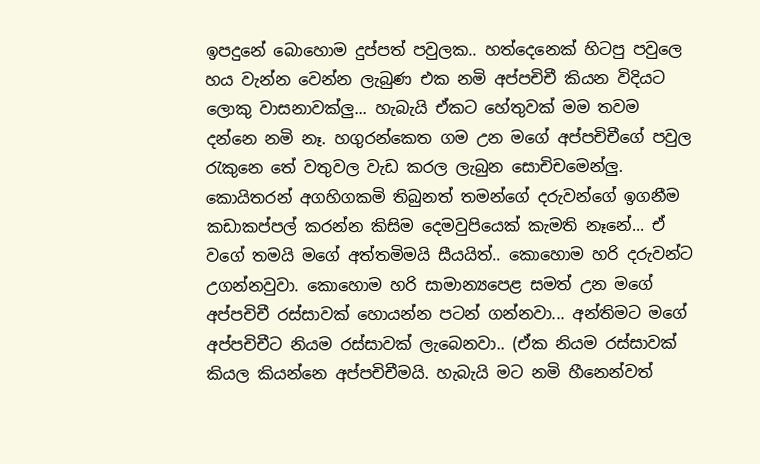ඉපදුනේ බොහොම දුප්පත් පවුලක.. හත්දෙනෙක් හිටපු පවුලෙ හය වැන්න වෙන්න ලැබුණ එක නමි අප්පචිචී කියන විදියට ලොකු වාසනාවක්ලු... හැබැයි ඒකට හේතුවක් මම තවම දන්නෙ නමි නෑ. හගුරන්කෙත ගම උන මගේ අප්පචිචීගේ පවුල රැකුනෙ තේ වතුවල වැඩ කරල ලැබුන සොචිචමෙන්ලු. කොයිතරන් අගහිගකමි තිබුනත් තමන්ගේ දරුවන්ගේ ඉගනීම කඩාකප්පල් කරන්න ‍කිසිම දෙමවුපියෙක් කැමති නෑනේ... ඒ වගේ තමයි ම‍ගේ අත්තමිමයි සීයයිත්.. කොහොම හරි දරුවන්ට උගන්නවුවා. කොහොම හරි සාමාන්‍යපෙළ සමත් උන මගේ අප්පචිචී රස්සාවක් හොයන්න පටන් ගන්නවා... අන්තිමට මගේ අප්පචිචීට නියම රස්සාවක් ලැබෙන‍වා.. (ඒක නියම රස්සාවක් කියල කියන්නෙ අප්පචිචීමයි. හැබැයි මට නමි හීනෙන්වත්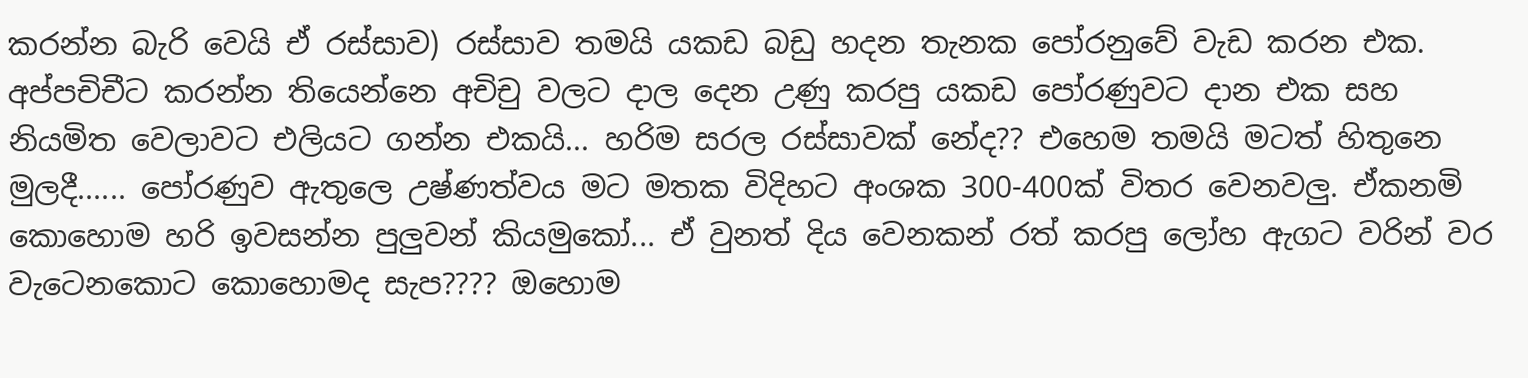කරන්න බැරි ‍වෙයි ඒ රස්සාව) රස්සාව තමයි යකඩ බඩු හදන තැනක පෝරනුවේ වැඩ කරන එක. අප්පචිචීට කරන්න තියෙන්නෙ අචිචු වලට දාල දෙන උණු කරපු යකඩ පෝරණුවට ‍දාන එක සහ නියමිත වෙලාවට එලියට ගන්න එකයි... හරිම සරල රස්සාවක් නේද?? එහෙම තමයි මටත් හිතුනෙ මුලදී...... පෝරණුව ඇතුලෙ උෂ්ණත්වය මට මතක විදිහට අංශක 300-400ක් විතර වෙනවලු. ඒකනමි කොහොම හරි ඉවසන්න පුලුවන් කියමුකෝ... ඒ වුනත් දිය වෙනකන් රත් කරපු ලෝහ ඇගට වරින් වර වැටෙනකොට කොහොමද සැප???? ඔහොම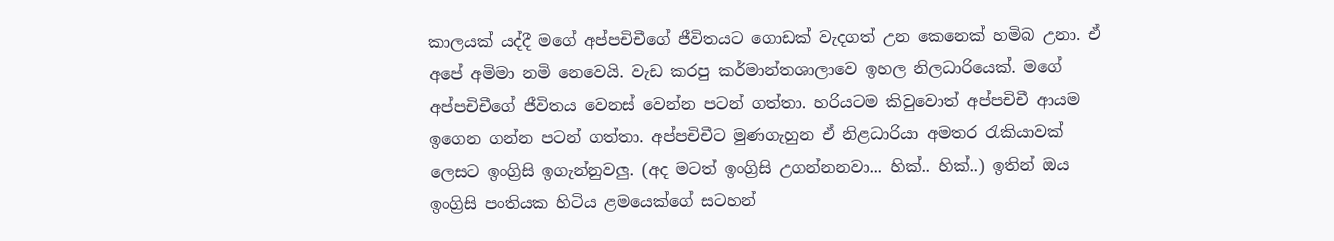කාලයක් යද්දී මගේ අප්පචිචීගේ ජීවිතයට ගොඩක් වැදගත් උන කෙනෙක් හමිබ උනා. ඒ අපේ අමිමා නමි නෙවෙයි. වැඩ කරපු කර්මාන්තශාලාවෙ ඉහල නිලධාරියෙක්. මගේ අප්පචිචීගේ ජීවිතය වෙනස් වෙන්න පටන් ගත්තා. හරියටම කිවුවොත් අප්පචිචී ආයම ඉගෙන ගන්න පටන් ගත්තා. අප්පචිචීට මුණගැහුන ඒ නිළධාරියා අමතර රැකියාවක් ලෙසට ඉංග්‍රිසි ඉගැන්නුවලු. (අද මටත් ඉංග්‍රිසි උගන්නනවා... හික්.. හික්..) ඉතින් ඔය ඉංග්‍රිසි පංතියක හිටිය ළමයෙක්ගේ සටහන්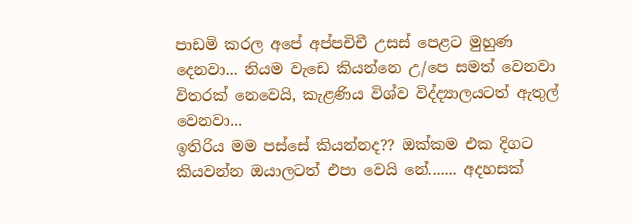පාඩමි කරල අපේ අප්පචිචී උසස් පෙළට මුහුණ දෙනවා... නියම වැඩෙ කියන්නෙ උ/පෙ සමත් වෙනවා විතරක් නෙවෙයි, කැළණිය විශ්ව විද්ද්‍යාලයටත් ඇතුල් වෙනවා...
ඉතිරිය මම පස්සේ කියන්නද?? ඔක්කම එක දිගට කියවන්න ඔයාලටත් එපා වෙයි නේ....... අදහසක්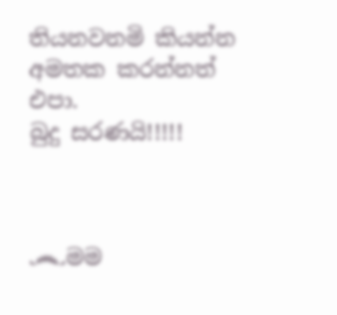තියනවනමි කියන්න අමතක කරන්නත් එපා.
බුදු සරණයි!!!!!



෴මම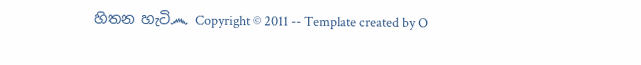හිතන හැටි෴ Copyright © 2011 -- Template created by O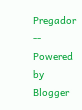Pregador -- Powered by Blogger